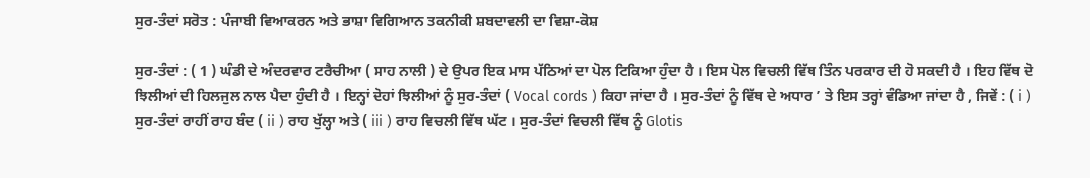ਸੁਰ-ਤੰਦਾਂ ਸਰੋਤ : ਪੰਜਾਬੀ ਵਿਆਕਰਨ ਅਤੇ ਭਾਸ਼ਾ ਵਿਗਿਆਨ ਤਕਨੀਕੀ ਸ਼ਬਦਾਵਲੀ ਦਾ ਵਿਸ਼ਾ-ਕੋਸ਼

ਸੁਰ-ਤੰਦਾਂ : ( 1 ) ਘੰਡੀ ਦੇ ਅੰਦਰਵਾਰ ਟਰੈਚੀਆ ( ਸਾਹ ਨਾਲੀ ) ਦੇ ਉਪਰ ਇਕ ਮਾਸ ਪੱਠਿਆਂ ਦਾ ਪੋਲ ਟਿਕਿਆ ਹੁੰਦਾ ਹੈ । ਇਸ ਪੋਲ ਵਿਚਲੀ ਵਿੱਥ ਤਿੰਨ ਪਰਕਾਰ ਦੀ ਹੋ ਸਕਦੀ ਹੈ । ਇਹ ਵਿੱਥ ਦੋ ਝਿਲੀਆਂ ਦੀ ਹਿਲਜੁਲ ਨਾਲ ਪੈਦਾ ਹੁੰਦੀ ਹੈ । ਇਨ੍ਹਾਂ ਦੋਹਾਂ ਝਿਲੀਆਂ ਨੂੰ ਸੁਰ-ਤੰਦਾਂ ( Vocal cords ) ਕਿਹਾ ਜਾਂਦਾ ਹੈ । ਸੁਰ-ਤੰਦਾਂ ਨੂੰ ਵਿੱਥ ਦੇ ਅਧਾਰ ’ ਤੇ ਇਸ ਤਰ੍ਹਾਂ ਵੰਡਿਆ ਜਾਂਦਾ ਹੈ , ਜਿਵੇਂ : ( i ) ਸੁਰ-ਤੰਦਾਂ ਰਾਹੀਂ ਰਾਹ ਬੰਦ ( ii ) ਰਾਹ ਖੁੱਲ੍ਹਾ ਅਤੇ ( iii ) ਰਾਹ ਵਿਚਲੀ ਵਿੱਥ ਘੱਟ । ਸੁਰ-ਤੰਦਾਂ ਵਿਚਲੀ ਵਿੱਥ ਨੂੰ Glotis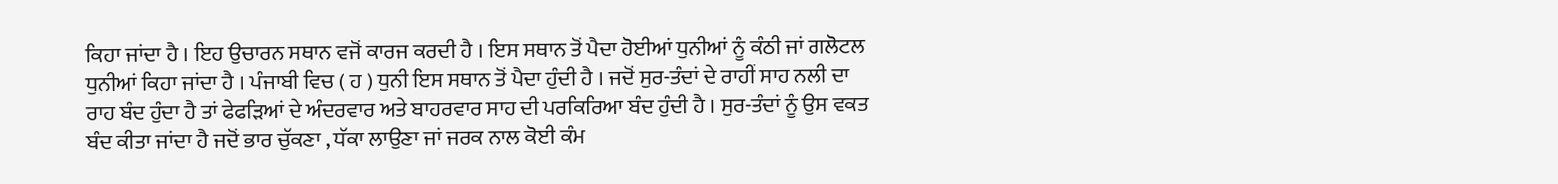ਕਿਹਾ ਜਾਂਦਾ ਹੈ । ਇਹ ਉਚਾਰਨ ਸਥਾਨ ਵਜੋਂ ਕਾਰਜ ਕਰਦੀ ਹੈ । ਇਸ ਸਥਾਨ ਤੋਂ ਪੈਦਾ ਹੋਈਆਂ ਧੁਨੀਆਂ ਨੂੰ ਕੰਠੀ ਜਾਂ ਗਲੋਟਲ ਧੁਨੀਆਂ ਕਿਹਾ ਜਾਂਦਾ ਹੈ । ਪੰਜਾਬੀ ਵਿਚ ( ਹ ) ਧੁਨੀ ਇਸ ਸਥਾਨ ਤੋਂ ਪੈਦਾ ਹੁੰਦੀ ਹੈ । ਜਦੋਂ ਸੁਰ-ਤੰਦਾਂ ਦੇ ਰਾਹੀਂ ਸਾਹ ਨਲੀ ਦਾ ਰਾਹ ਬੰਦ ਹੁੰਦਾ ਹੈ ਤਾਂ ਫੇਫੜਿਆਂ ਦੇ ਅੰਦਰਵਾਰ ਅਤੇ ਬਾਹਰਵਾਰ ਸਾਹ ਦੀ ਪਰਕਿਰਿਆ ਬੰਦ ਹੁੰਦੀ ਹੈ । ਸੁਰ-ਤੰਦਾਂ ਨੂੰ ਉਸ ਵਕਤ ਬੰਦ ਕੀਤਾ ਜਾਂਦਾ ਹੈ ਜਦੋਂ ਭਾਰ ਚੁੱਕਣਾ , ਧੱਕਾ ਲਾਉਣਾ ਜਾਂ ਜਰਕ ਨਾਲ ਕੋਈ ਕੰਮ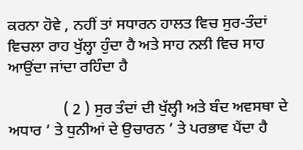ਕਰਨਾ ਹੋਵੇ , ਨਹੀਂ ਤਾਂ ਸਧਾਰਨ ਹਾਲਤ ਵਿਚ ਸੁਰ-ਤੰਦਾਂ ਵਿਚਲਾ ਰਾਹ ਖੁੱਲ੍ਹਾ ਹੁੰਦਾ ਹੈ ਅਤੇ ਸਾਹ ਨਲੀ ਵਿਚ ਸਾਹ ਆਉਂਦਾ ਜਾਂਦਾ ਰਹਿੰਦਾ ਹੈ

              ( 2 ) ਸੁਰ ਤੰਦਾਂ ਦੀ ਖੁੱਲ੍ਹੀ ਅਤੇ ਬੰਦ ਅਵਸਥਾ ਦੇ ਅਧਾਰ ’ ਤੇ ਧੁਨੀਆਂ ਦੇ ਉਚਾਰਨ ’ ਤੇ ਪਰਭਾਵ ਪੈਂਦਾ ਹੈ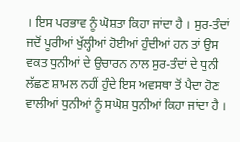। ਇਸ ਪਰਭਾਵ ਨੂੰ ਘੋਸ਼ਤਾ ਕਿਹਾ ਜਾਂਦਾ ਹੈ । ਸੁਰ-ਤੰਦਾਂ ਜਦੋਂ ਪੂਰੀਆਂ ਖੁੱਲ੍ਹੀਆਂ ਹੋਈਆਂ ਹੁੰਦੀਆਂ ਹਨ ਤਾਂ ਉਸ ਵਕਤ ਧੁਨੀਆਂ ਦੇ ਉਚਾਰਨ ਨਾਲ ਸੁਰ-ਤੰਦਾਂ ਦੇ ਧੁਨੀ ਲੱਛਣ ਸ਼ਾਮਲ ਨਹੀਂ ਹੁੰਦੇ ਇਸ ਅਵਸਥਾ ਤੋਂ ਪੈਦਾ ਹੋਣ ਵਾਲੀਆਂ ਧੁਨੀਆਂ ਨੂੰ ਸਘੋਸ਼ ਧੁਨੀਆਂ ਕਿਹਾ ਜਾਂਦਾ ਹੈ ।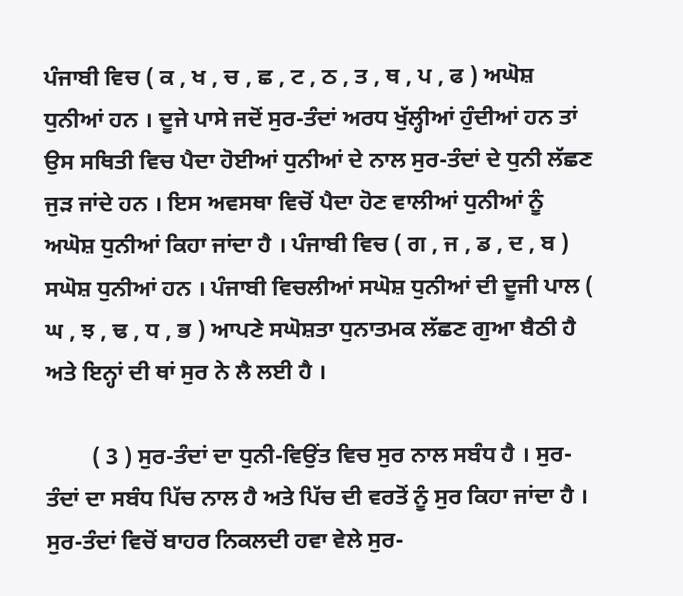ਪੰਜਾਬੀ ਵਿਚ ( ਕ , ਖ , ਚ , ਛ , ਟ , ਠ , ਤ , ਥ , ਪ , ਫ ) ਅਘੋਸ਼ ਧੁਨੀਆਂ ਹਨ । ਦੂਜੇ ਪਾਸੇ ਜਦੋਂ ਸੁਰ-ਤੰਦਾਂ ਅਰਧ ਖੁੱਲ੍ਹੀਆਂ ਹੁੰਦੀਆਂ ਹਨ ਤਾਂ ਉਸ ਸਥਿਤੀ ਵਿਚ ਪੈਦਾ ਹੋਈਆਂ ਧੁਨੀਆਂ ਦੇ ਨਾਲ ਸੁਰ-ਤੰਦਾਂ ਦੇ ਧੁਨੀ ਲੱਛਣ ਜੁੜ ਜਾਂਦੇ ਹਨ । ਇਸ ਅਵਸਥਾ ਵਿਚੋਂ ਪੈਦਾ ਹੋਣ ਵਾਲੀਆਂ ਧੁਨੀਆਂ ਨੂੰ ਅਘੋਸ਼ ਧੁਨੀਆਂ ਕਿਹਾ ਜਾਂਦਾ ਹੈ । ਪੰਜਾਬੀ ਵਿਚ ( ਗ , ਜ , ਡ , ਦ , ਬ ) ਸਘੋਸ਼ ਧੁਨੀਆਂ ਹਨ । ਪੰਜਾਬੀ ਵਿਚਲੀਆਂ ਸਘੋਸ਼ ਧੁਨੀਆਂ ਦੀ ਦੂਜੀ ਪਾਲ ( ਘ , ਝ , ਢ , ਧ , ਭ ) ਆਪਣੇ ਸਘੋਸ਼ਤਾ ਧੁਨਾਤਮਕ ਲੱਛਣ ਗੁਆ ਬੈਠੀ ਹੈ ਅਤੇ ਇਨ੍ਹਾਂ ਦੀ ਥਾਂ ਸੁਰ ਨੇ ਲੈ ਲਈ ਹੈ ।

        ( 3 ) ਸੁਰ-ਤੰਦਾਂ ਦਾ ਧੁਨੀ-ਵਿਉਂਤ ਵਿਚ ਸੁਰ ਨਾਲ ਸਬੰਧ ਹੈ । ਸੁਰ-ਤੰਦਾਂ ਦਾ ਸਬੰਧ ਪਿੱਚ ਨਾਲ ਹੈ ਅਤੇ ਪਿੱਚ ਦੀ ਵਰਤੋਂ ਨੂੰ ਸੁਰ ਕਿਹਾ ਜਾਂਦਾ ਹੈ । ਸੁਰ-ਤੰਦਾਂ ਵਿਚੋਂ ਬਾਹਰ ਨਿਕਲਦੀ ਹਵਾ ਵੇਲੇ ਸੁਰ-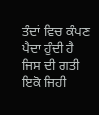ਤੰਦਾਂ ਵਿਚ ਕੰਪਣ ਪੈਦਾ ਹੁੰਦੀ ਹੈ ਜਿਸ ਦੀ ਗਤੀ ਇਕੋ ਜਿਹੀ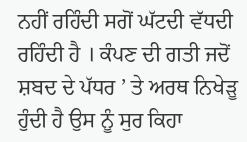ਨਹੀਂ ਰਹਿੰਦੀ ਸਗੋਂ ਘੱਟਦੀ ਵੱਧਦੀ ਰਹਿੰਦੀ ਹੈ । ਕੰਪਣ ਦੀ ਗਤੀ ਜਦੋਂ ਸ਼ਬਦ ਦੇ ਪੱਧਰ ’ ਤੇ ਅਰਥ ਨਿਖੇੜੂ ਹੁੰਦੀ ਹੈ ਉਸ ਨੂੰ ਸੁਰ ਕਿਹਾ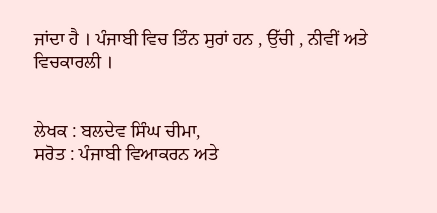ਜਾਂਦਾ ਹੈ । ਪੰਜਾਬੀ ਵਿਚ ਤਿੰਨ ਸੁਰਾਂ ਹਨ , ਉੱਚੀ , ਨੀਵੀਂ ਅਤੇ ਵਿਚਕਾਰਲੀ ।


ਲੇਖਕ : ਬਲਦੇਵ ਸਿੰਘ ਚੀਮਾ,
ਸਰੋਤ : ਪੰਜਾਬੀ ਵਿਆਕਰਨ ਅਤੇ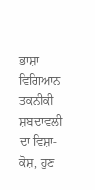ਭਾਸ਼ਾ ਵਿਗਿਆਨ ਤਕਨੀਕੀ ਸ਼ਬਦਾਵਲੀ ਦਾ ਵਿਸ਼ਾ-ਕੋਸ਼, ਹੁਣ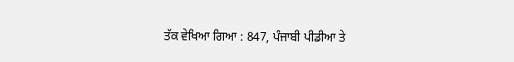ਤੱਕ ਵੇਖਿਆ ਗਿਆ : 847, ਪੰਜਾਬੀ ਪੀਡੀਆ ਤੇ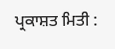ਪ੍ਰਕਾਸ਼ਤ ਮਿਤੀ :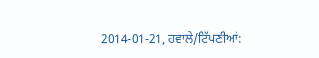2014-01-21, ਹਵਾਲੇ/ਟਿੱਪਣੀਆਂ: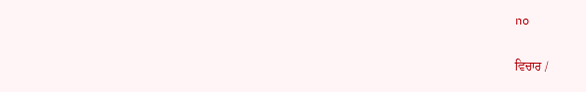no

ਵਿਚਾਰ /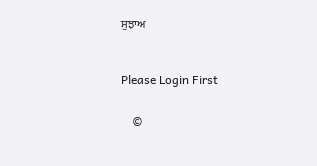ਸੁਝਾਅ



Please Login First


    ©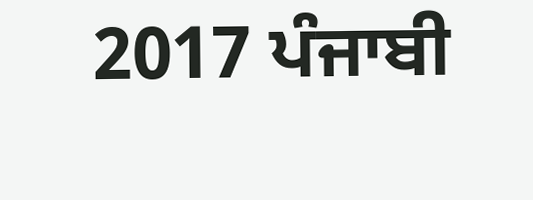2017 ਪੰਜਾਬੀ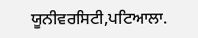ਯੂਨੀਵਰਸਿਟੀ,ਪਟਿਆਲਾ.